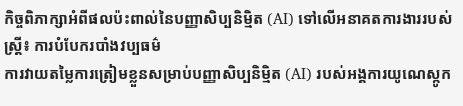កិច្ចពិភាក្សាអំពីផលប៉ះពាល់នៃបញ្ញាសិប្បនិម្មិត (AI) ទៅលើអនាគតការងាររបស់ស្ត្រី៖ ការបំបែករបាំងវប្បធម៌
ការវាយតម្លៃការត្រៀមខ្លួនសម្រាប់បញ្ញាសិប្បនិម្មិត (AI) របស់អង្គការយូណេស្កូក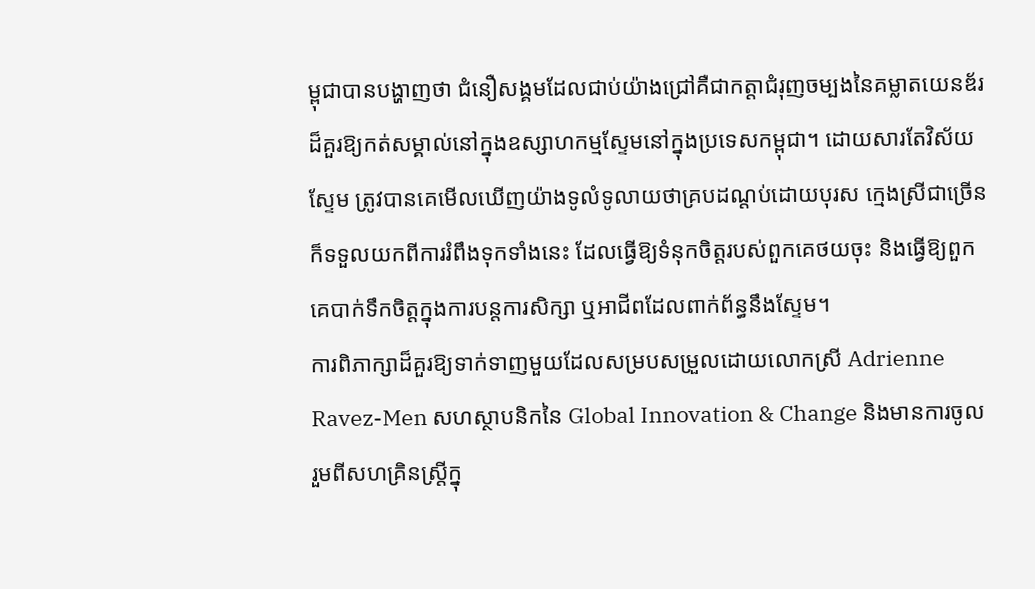ម្ពុជាបានបង្ហាញថា ជំនឿសង្គមដែលជាប់យ៉ាងជ្រៅគឺជាកត្តាជំរុញចម្បងនៃគម្លាតយេនឌ័រដ៏គួរឱ្យកត់សម្គាល់នៅក្នុងឧស្សាហកម្មស្ទែមនៅក្នុងប្រទេសកម្ពុជា។ ដោយសារតែវិស័យ ស្ទែម ត្រូវបានគេមើលឃើញយ៉ាងទូលំទូលាយថាគ្របដណ្តប់ដោយបុរស ក្មេងស្រីជាច្រើនក៏ទទួលយកពីការរំពឹងទុកទាំងនេះ ដែលធ្វើឱ្យទំនុកចិត្តរបស់ពួកគេថយចុះ និងធ្វើឱ្យពួកគេបាក់ទឹកចិត្តក្នុងការបន្តការសិក្សា ឬអាជីពដែលពាក់ព័ន្ធនឹងស្ទែម។
ការពិភាក្សាដ៏គួរឱ្យទាក់ទាញមួយដែលសម្របសម្រួលដោយលោកស្រី Adrienne Ravez-Men សហស្ថាបនិកនៃ Global Innovation & Change និងមានការចូលរួមពីសហគ្រិនស្ត្រីក្នុ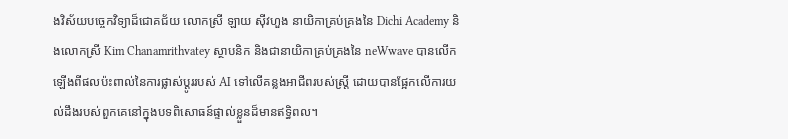ងវិស័យបច្ចេកវិទ្យាដ៏ជោគជ័យ លោកស្រី ឡាយ ស៊ីវហួង នាយិកាគ្រប់គ្រងនៃ Dichi Academy និងលោកស្រី Kim Chanamrithvatey ស្ថាបនិក និងជានាយិកាគ្រប់គ្រងនៃ neWwave បានលើកឡើងពីផលប៉ះពាល់នៃការផ្លាស់ប្តូររបស់ AI ទៅលើគន្លងអាជីពរបស់ស្ត្រី ដោយបានផ្អែកលើការយល់ដឹងរបស់ពួកគេនៅក្នុងបទពិសោធន៍ផ្ទាល់ខ្លួនដ៏មានឥទ្ធិពល។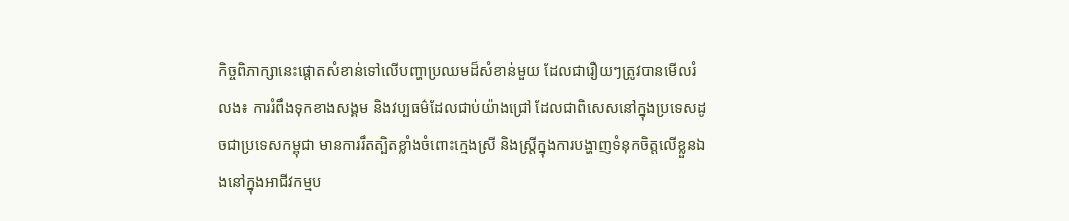កិច្ចពិភាក្សានេះផ្តោតសំខាន់ទៅលើបញ្ហាប្រឈមដ៏សំខាន់មួយ ដែលជារឿយៗត្រូវបានមើលរំលង៖ ការរំពឹងទុកខាងសង្គម និងវប្បធម៌ដែលជាប់យ៉ាងជ្រៅ ដែលជាពិសេសនៅក្នុងប្រទេសដូចជាប្រទេសកម្ពុជា មានការរឹតត្បិតខ្លាំងចំពោះក្មេងស្រី និងស្ត្រីក្នុងការបង្ហាញទំនុកចិត្តលើខ្លួនឯងនៅក្នុងអាជីវកម្មប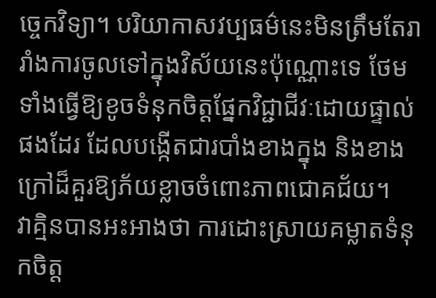ច្ចេកវិទ្យា។ បរិយាកាសវប្បធម៌នេះមិនត្រឹមតែរារាំងការចូលទៅក្នុងវិស័យនេះប៉ុណ្ណោះទេ ថែមទាំងធ្វើឱ្យខូចទំនុកចិត្តផ្នែកវិជ្ជាជីវៈដោយផ្ទាល់ផងដែរ ដែលបង្កើតជារបាំងខាងក្នុង និងខាងក្រៅដ៏គួរឱ្យភ័យខ្លាចចំពោះភាពជោគជ័យ។
វាគ្មិនបានអះអាងថា ការដោះស្រាយគម្លាតទំនុកចិត្ត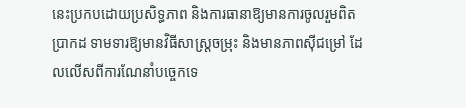នេះប្រកបដោយប្រសិទ្ធភាព និងការធានាឱ្យមានការចូលរួមពិតប្រាកដ ទាមទារឱ្យមានវិធីសាស្ត្រចម្រុះ និងមានភាពស៊ីជម្រៅ ដែលលើសពីការណែនាំបច្ចេកទេ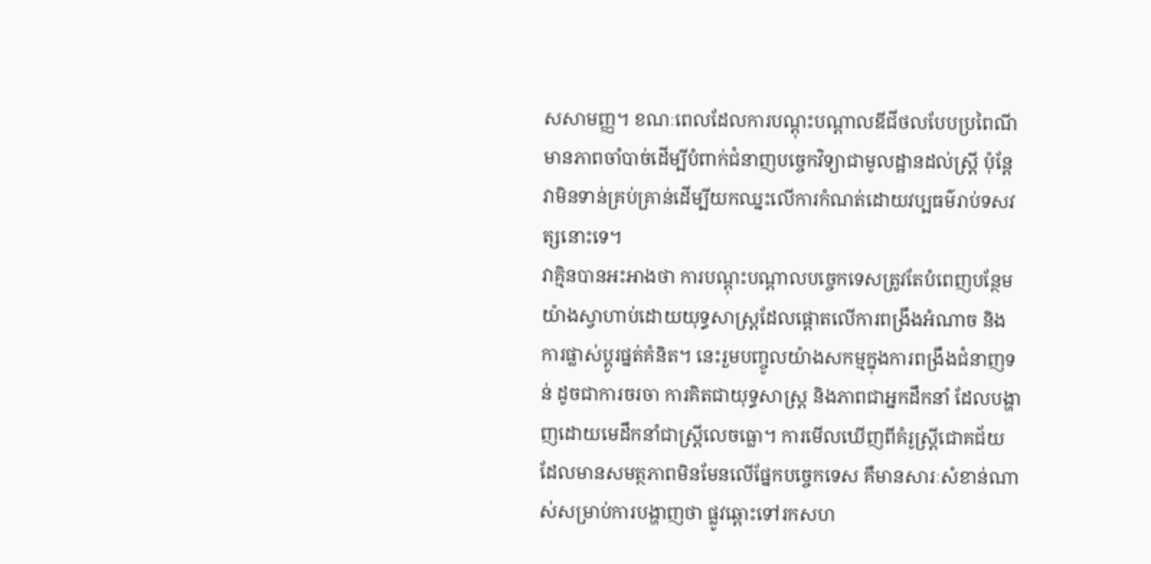សសាមញ្ញ។ ខណៈពេលដែលការបណ្តុះបណ្តាលឌីជីថលបែបប្រពៃណីមានភាពចាំបាច់ដើម្បីបំពាក់ជំនាញបច្ចេកវិទ្យាជាមូលដ្ឋានដល់ស្ត្រី ប៉ុន្តែវាមិនទាន់គ្រប់គ្រាន់ដើម្បីយកឈ្នះលើការកំណត់ដោយវប្បធម៌រាប់ទសវត្សនោះទេ។
វាគ្មិនបានអះអាងថា ការបណ្តុះបណ្តាលបច្ចេកទេសត្រូវតែបំពេញបន្ថែមយ៉ាងស្វាហាប់ដោយយុទ្ធសាស្ត្រដែលផ្តោតលើការពង្រឹងអំណាច និងការផ្លាស់ប្តូរផ្នត់គំនិត។ នេះរួមបញ្ចូលយ៉ាងសកម្មក្នុងការពង្រឹងជំនាញទន់ ដូចជាការចរចា ការគិតជាយុទ្ធសាស្ត្រ និងភាពជាអ្នកដឹកនាំ ដែលបង្ហាញដោយមេដឹកនាំជាស្ត្រីលេចធ្លោ។ ការមើលឃើញពីគំរូស្ត្រីជោគជ័យដែលមានសមត្ថភាពមិនមែនលើផ្នែកបច្ចេកទេស គឺមានសារៈសំខាន់ណាស់សម្រាប់ការបង្ហាញថា ផ្លូវឆ្ពោះទៅរកសហ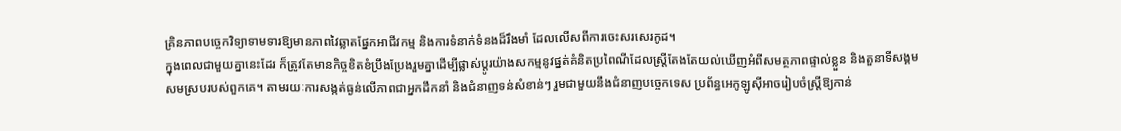គ្រិនភាពបច្ចេកវិទ្យាទាមទារឱ្យមានភាពវៃឆ្លាតផ្នែកអាជីវកម្ម និងការទំនាក់ទំនងដ៏រឹងមាំ ដែលលើសពីការចេះសរសេរកូដ។
ក្នុងពេលជាមួយគ្នានេះដែរ ក៏ត្រូវតែមានកិច្ចខិតខំប្រឹងប្រែងរួមគ្នាដើម្បីផ្លាស់ប្តូរយ៉ាងសកម្មនូវផ្នត់គំនិតប្រពៃណីដែលស្ត្រីតែងតែយល់ឃើញអំពីសមត្ថភាពផ្ទាល់ខ្លួន និងតួនាទីសង្គមសមស្របរបស់ពួកគេ។ តាមរយៈការសង្កត់ធ្ងន់លើភាពជាអ្នកដឹកនាំ និងជំនាញទន់សំខាន់ៗ រួមជាមួយនឹងជំនាញបច្ចេកទេស ប្រព័ន្ធអេកូឡូស៊ីអាចរៀបចំស្ត្រីឱ្យកាន់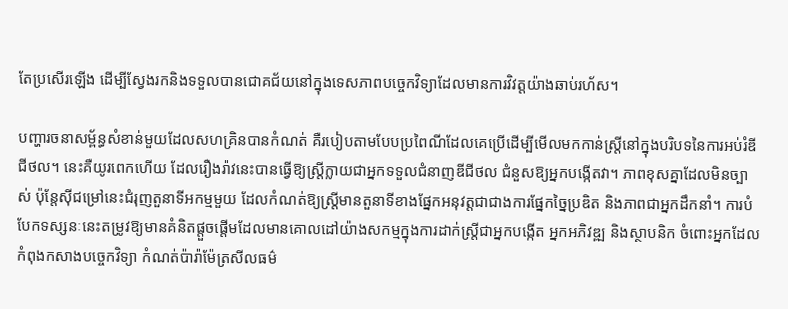តែប្រសើរឡើង ដើម្បីស្វែងរកនិងទទួលបានជោគជ័យនៅក្នុងទេសភាពបច្ចេកវិទ្យាដែលមានការវិវត្តយ៉ាងឆាប់រហ័ស។

បញ្ហារចនាសម្ព័ន្ធសំខាន់មួយដែលសហគ្រិនបានកំណត់ គឺរបៀបតាមបែបប្រពៃណីដែលគេប្រើដើម្បីមើលមកកាន់ស្ត្រីនៅក្នុងបរិបទនៃការអប់រំឌីជីថល។ នេះគឺយូរពេកហើយ ដែលរឿងរ៉ាវនេះបានធ្វើឱ្យស្ត្រីក្លាយជាអ្នកទទួលជំនាញឌីជីថល ជំនួសឱ្យអ្នកបង្កើតវា។ ភាពខុសគ្នាដែលមិនច្បាស់ ប៉ុន្តែស៊ីជម្រៅនេះជំរុញតួនាទីអកម្មមួយ ដែលកំណត់ឱ្យស្ត្រីមានតួនាទីខាងផ្នែកអនុវត្តជាជាងការផ្នែកច្នៃប្រឌិត និងភាពជាអ្នកដឹកនាំ។ ការបំបែកទស្សនៈនេះតម្រូវឱ្យមានគំនិតផ្តួចផ្តើមដែលមានគោលដៅយ៉ាងសកម្មក្នុងការដាក់ស្ត្រីជាអ្នកបង្កើត អ្នកអភិវឌ្ឍ និងស្ថាបនិក ចំពោះអ្នកដែលកំពុងកសាងបច្ចេកវិទ្យា កំណត់ប៉ារ៉ាម៉ែត្រសីលធម៌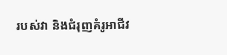របស់វា និងជំរុញគំរូអាជីវ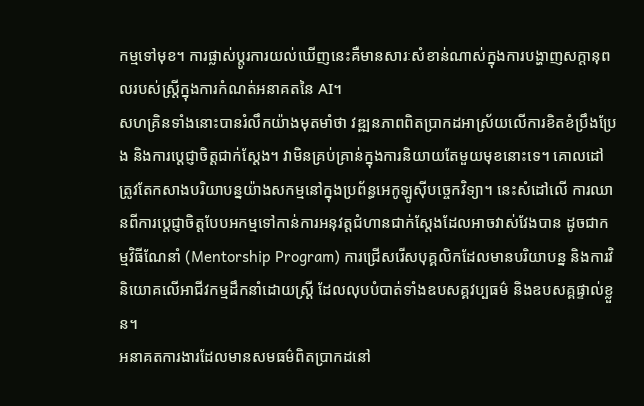កម្មទៅមុខ។ ការផ្លាស់ប្តូរការយល់ឃើញនេះគឺមានសារៈសំខាន់ណាស់ក្នុងការបង្ហាញសក្តានុពលរបស់ស្ត្រីក្នុងការកំណត់អនាគតនៃ AI។
សហគ្រិនទាំងនោះបានរំលឹកយ៉ាងមុតមាំថា វឌ្ឍនភាពពិតប្រាកដអាស្រ័យលើការខិតខំប្រឹងប្រែង និងការប្តេជ្ញាចិត្តជាក់ស្តែង។ វាមិនគ្រប់គ្រាន់ក្នុងការនិយាយតែមួយមុខនោះទេ។ គោលដៅត្រូវតែកសាងបរិយាបន្នយ៉ាងសកម្មនៅក្នុងប្រព័ន្ធអេកូឡូស៊ីបច្ចេកវិទ្យា។ នេះសំដៅលើ ការឈានពីការប្តេជ្ញាចិត្តបែបអកម្មទៅកាន់ការអនុវត្តជំហានជាក់ស្តែងដែលអាចវាស់វែងបាន ដូចជាកម្មវិធីណែនាំ (Mentorship Program) ការជ្រើសរើសបុគ្គលិកដែលមានបរិយាបន្ន និងការវិនិយោគលើអាជីវកម្មដឹកនាំដោយស្ត្រី ដែលលុបបំបាត់ទាំងឧបសគ្គវប្បធម៌ និងឧបសគ្គផ្ទាល់ខ្លួន។
អនាគតការងារដែលមានសមធម៌ពិតប្រាកដនៅ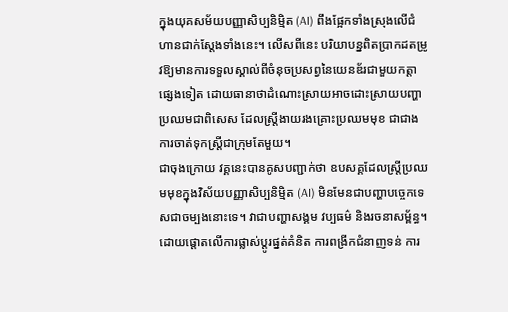ក្នុងយុគសម័យបញ្ញាសិប្បនិម្មិត (AI) ពឹងផ្អែកទាំងស្រុងលើជំហានជាក់ស្តែងទាំងនេះ។ លើសពីនេះ បរិយាបន្នពិតប្រាកដតម្រូវឱ្យមានការទទួលស្គាល់ពីចំនុចប្រសព្វនៃយេនឌ័រជាមួយកត្តាផ្សេងទៀត ដោយធានាថាដំណោះស្រាយអាចដោះស្រាយបញ្ហាប្រឈមជាពិសេស ដែលស្ត្រីងាយរងគ្រោះប្រឈមមុខ ជាជាងការចាត់ទុកស្ត្រីជាក្រុមតែមួយ។
ជាចុងក្រោយ វគ្គនេះបានគូសបញ្ជាក់ថា ឧបសគ្គដែលស្ត្រីប្រឈមមុខក្នុងវិស័យបញ្ញាសិប្បនិម្មិត (AI) មិនមែនជាបញ្ហាបច្ចេកទេសជាចម្បងនោះទេ។ វាជាបញ្ហាសង្គម វប្បធម៌ និងរចនាសម្ព័ន្ធ។ ដោយផ្តោតលើការផ្លាស់ប្តូរផ្នត់គំនិត ការពង្រីកជំនាញទន់ ការ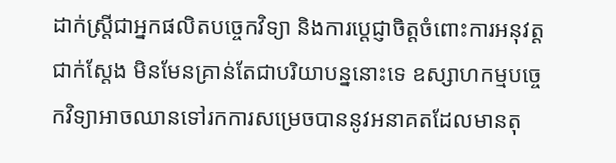ដាក់ស្ត្រីជាអ្នកផលិតបច្ចេកវិទ្យា និងការប្តេជ្ញាចិត្តចំពោះការអនុវត្តជាក់ស្តែង មិនមែនគ្រាន់តែជាបរិយាបន្ននោះទេ ឧស្សាហកម្មបច្ចេកវិទ្យាអាចឈានទៅរកការសម្រេចបាននូវអនាគតដែលមានតុ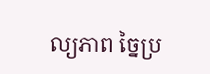ល្យភាព ច្នៃប្រ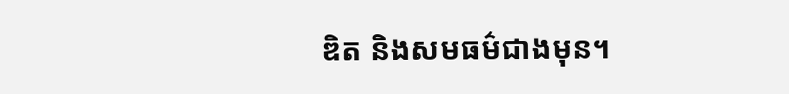ឌិត និងសមធម៌ជាងមុន។